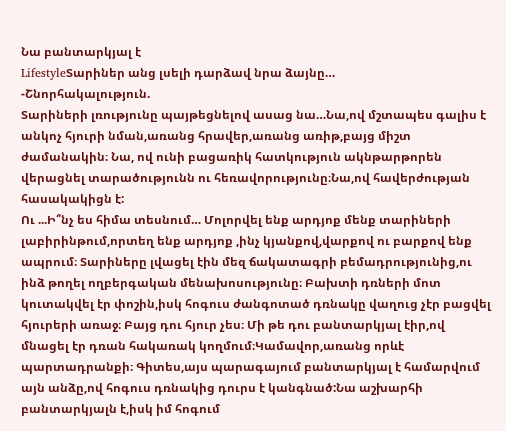Նա բանտարկյալ է
LifestyleՏարիներ անց լսելի դարձավ նրա ձայնը…
-Շնորհակալություն.
Տարիների լռությունը պայթեցնելով ասաց նա…Նա,ով մշտապես գալիս է անկոչ հյուրի նման,առանց հրավեր,առանց առիթ,բայց միշտ ժամանակին։ Նա, ով ունի բացառիկ հատկություն ակնթարթորեն վերացնել տարածությունն ու հեռավորությունը։Նա,ով հավերժության հասակակիցն է:
Ու ...Ի՞նչ ես հիմա տեսնում… Մոլորվել ենք արդյոք մենք տարիների լաբիրինթում,որտեղ ենք արդյոք ,ինչ կյանքով,վարքով ու բարքով ենք ապրում։ Տարիները լվացել էին մեզ ճակատագրի բեմադրությունից,ու ինձ թողել ողբերգական մենախոսությունը։ Բախտի դռների մոտ կուտակվել էր փոշին,իսկ հոգուս ժանգոտած դռնակը վաղուց չէր բացվել հյուրերի առաջ։ Բայց դու հյուր չես։ Մի թե դու բանտարկյալ էիր,ով մնացել էր դռան հակառակ կողմում։Կամավոր,առանց որևէ պարտադրանքի։ Գիտես,այս պարագայում բանտարկյալ է համարվում այն անձը,ով հոգուս դռնակից դուրս է կանգնած:Նա աշխարհի բանտարկյալն է,իսկ իմ հոգում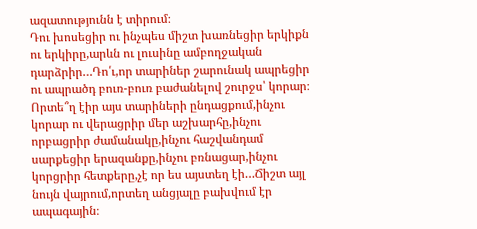ազատությունն է տիրում։
Դու խոսեցիր ու ինչպես միշտ խառնեցիր երկիքն ու երկիրը,արևն ու լուսինը ամբողջական դարձրիր…Դո՛ւ,որ տարիներ շարունակ ապրեցիր ու ապրածդ բուռ-բուռ բաժանելով շուրջս՝ կորար։ Որտե՞ղ էիր այս տարիների ընդացքում,ինչու կորար ու վերացրիր մեր աշխարհը,ինչու որբացրիր ժամանակը,ինչու հաշվանդամ սարքեցիր երազանքը,ինչու բռնացար,ինչու կորցրիր հետքերը,չէ որ ես այստեղ էի…Ճիշտ այլ նույն վայրում,որտեղ անցյալը բախվում էր ապագային։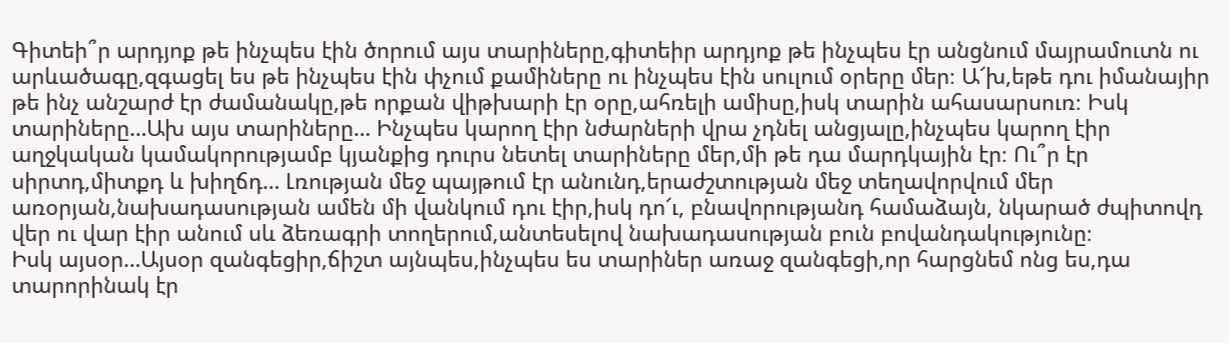Գիտեի՞ր արդյոք թե ինչպես էին ծորում այս տարիները,գիտեիր արդյոք թե ինչպես էր անցնում մայրամուտն ու արևածագը,զգացել ես թե ինչպես էին փչում քամիները ու ինչպես էին սուլում օրերը մեր։ Ա՜խ,եթե դու իմանայիր թե ինչ անշարժ էր ժամանակը,թե որքան վիթխարի էր օրը,ահռելի ամիսը,իսկ տարին ահասարսուռ։ Իսկ տարիները…Ախ այս տարիները… Ինչպես կարող էիր նժարների վրա չդնել անցյալը,ինչպես կարող էիր աղջկական կամակորությամբ կյանքից դուրս նետել տարիները մեր,մի թե դա մարդկային էր։ Ու՞ր էր սիրտդ,միտքդ և խիղճդ… Լռության մեջ պայթում էր անունդ,երաժշտության մեջ տեղավորվում մեր առօրյան,նախադասության ամեն մի վանկում դու էիր,իսկ դո՜ւ, բնավորությանդ համաձայն, նկարած ժպիտովդ վեր ու վար էիր անում սև ձեռագրի տողերում,անտեսելով նախադասության բուն բովանդակությունը։
Իսկ այսօր…Այսօր զանգեցիր,ճիշտ այնպես,ինչպես ես տարիներ առաջ զանգեցի,որ հարցնեմ ոնց ես,դա տարորինակ էր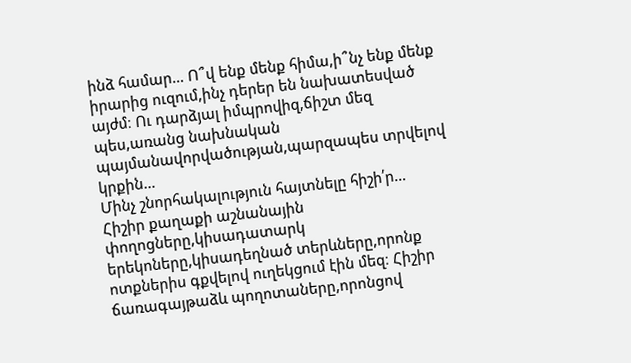ինձ համար… Ո՞վ ենք մենք հիմա,ի՞նչ ենք մենք իրարից ուզում,ինչ դերեր են նախատեսված այժմ։ Ու դարձյալ իմպրովիզ,ճիշտ մեզ պես,առանց նախնական պայմանավորվածության,պարզապես տրվելով կրքին…
Մինչ շնորհակալություն հայտնելը հիշի՛ր…
Հիշիր քաղաքի աշնանային փողոցները,կիսադատարկ երեկոները,կիսադեղնած տերևները,որոնք ոտքներիս գքվելով ուղեկցում էին մեզ։ Հիշիր ճառագայթաձև պողոտաները,որոնցով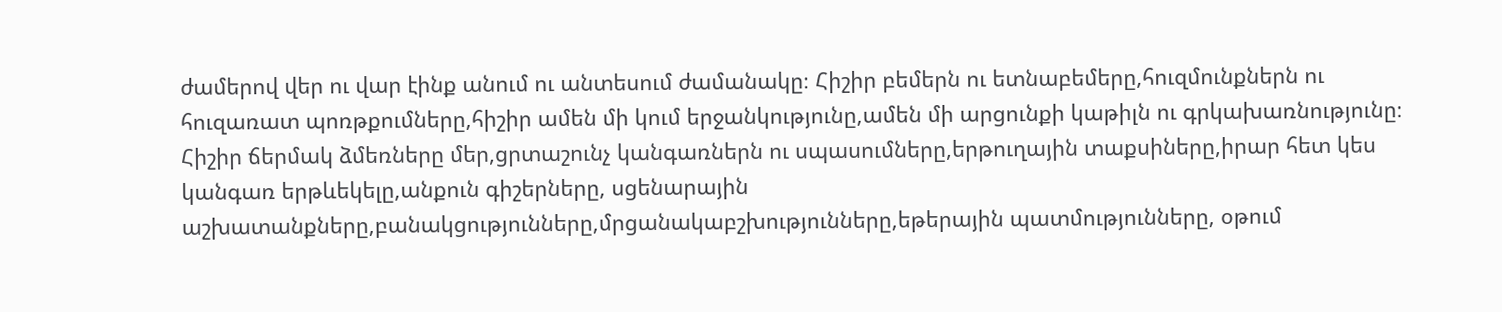ժամերով վեր ու վար էինք անում ու անտեսում ժամանակը։ Հիշիր բեմերն ու ետնաբեմերը,հուզմունքներն ու հուզառատ պոռթքումները,հիշիր ամեն մի կում երջանկությունը,ամեն մի արցունքի կաթիլն ու գրկախառնությունը։
Հիշիր ճերմակ ձմեռները մեր,ցրտաշունչ կանգառներն ու սպասումները,երթուղային տաքսիները,իրար հետ կես կանգառ երթևեկելը,անքուն գիշերները, սցենարային աշխատանքները,բանակցությունները,մրցանակաբշխությունները,եթերային պատմությունները, օթում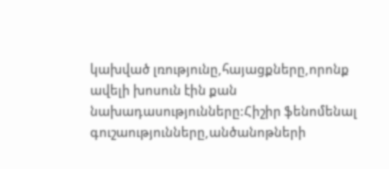կախված լռությունը,հայացքները,որոնք ավելի խոսուն էին քան նախադասությունները:Հիշիր ֆենոմենալ գուշաությունները,անծանոթների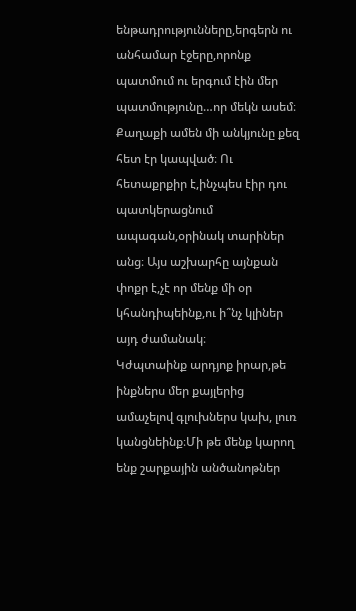ենթադրությունները,երգերն ու անհամար էջերը,որոնք պատմում ու երգում էին մեր պատմությունը…որ մեկն ասեմ։ Քաղաքի ամեն մի անկյունը քեզ հետ էր կապված։ Ու հետաքրքիր է,ինչպես էիր դու պատկերացնում ապագան,օրինակ տարիներ անց։ Այս աշխարհը այնքան փոքր է,չէ որ մենք մի օր կհանդիպեինք,ու ի՞նչ կլիներ այդ ժամանակ։
Կժպտաինք արդյոք իրար,թե ինքներս մեր քայլերից ամաչելով գլուխներս կախ, լուռ կանցնեինք։Մի թե մենք կարող ենք շարքային անծանոթներ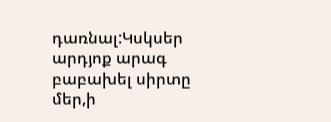դառնալ:Կսկսեր արդյոք արագ բաբախել սիրտը մեր,ի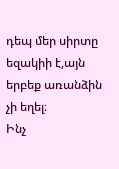դեպ մեր սիրտը եզակիի է,այն երբեք առանձին չի եղել։
Ինչ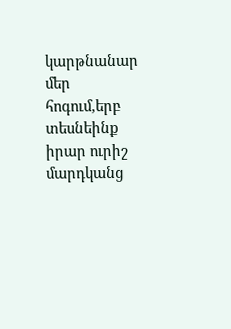կարթնանար մեր հոգում,երբ տեսնեինք իրար ուրիշ մարդկանց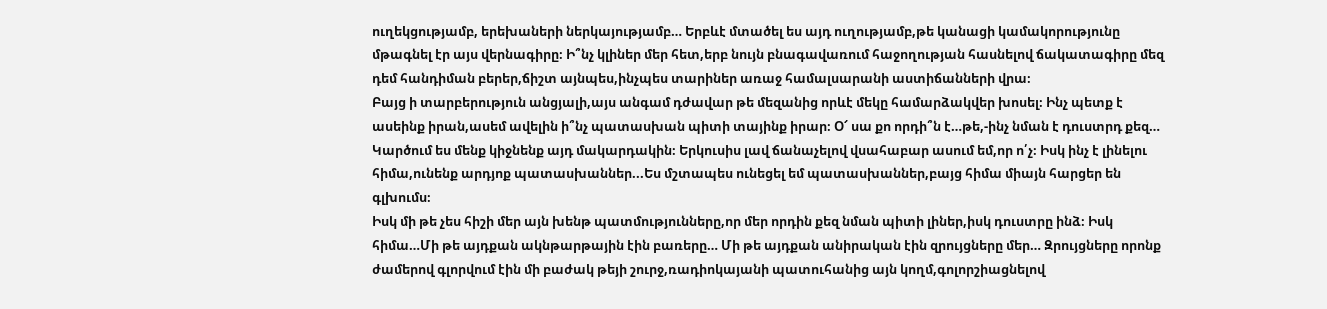ուղեկցությամբ, երեխաների ներկայությամբ… Երբևէ մտածել ես այդ ուղությամբ,թե կանացի կամակորությունը մթագնել էր այս վերնագիրը։ Ի՞նչ կլիներ մեր հետ,երբ նույն բնագավառում հաջողության հասնելով ճակատագիրը մեզ դեմ հանդիման բերեր,ճիշտ այնպես,ինչպես տարիներ առաջ համալսարանի աստիճանների վրա։
Բայց ի տարբերություն անցյալի,այս անգամ դժավար թե մեզանից որևէ մեկը համարձակվեր խոսել։ Ինչ պետք է ասեինք իրան,ասեմ ավելին ի՞նչ պատասխան պիտի տայինք իրար։ Օ՜ սա քո որդի՞ն է…թե,-ինչ նման է դուստրդ քեզ… Կարծում ես մենք կիջնենք այդ մակարդակին։ Երկուսիս լավ ճանաչելով վսահաբար ասում եմ,որ ո՛չ։ Իսկ ինչ է լինելու հիմա,ունենք արդյոք պատասխաններ...Ես մշտապես ունեցել եմ պատասխաններ,բայց հիմա միայն հարցեր են գլխումս։
Իսկ մի թե չես հիշի մեր այն խենթ պատմությունները,որ մեր որդին քեզ նման պիտի լիներ,իսկ դուստրը ինձ։ Իսկ հիմա…Մի թե այդքան ակնթարթային էին բառերը… Մի թե այդքան անիրական էին զրույցները մեր… Զրույցները որոնք ժամերով գլորվում էին մի բաժակ թեյի շուրջ,ռադիոկայանի պատուհանից այն կողմ,գոլորշիացնելով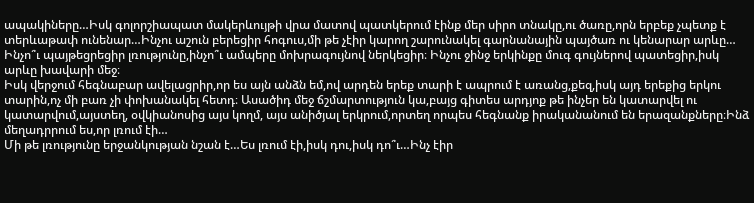ապակիները…Իսկ գոլորշիապատ մակերևույթի վրա մատով պատկերում էինք մեր սիրո տնակը,ու ծառը,որն երբեք չպետք է տերևաթափ ունենար…Ինչու աշուն բերեցիր հոգուս,մի թե չէիր կարող շարունակել գարնանային պայծառ ու կենարար արևը… Ինչո՞ւ պայթեցրեցիր լռությունը,ինչո՞ւ ամպերը մոխրագույնով ներկեցիր։ Ինչու ջինջ երկինքը մուգ գույներով պատեցիր,իսկ արևը խավարի մեջ։
Իսկ վերջում հեգնաբար ավելացրիր,որ ես այն անձն եմ,ով արդեն երեք տարի է ապրում է առանց,քեզ,իսկ այդ երեքից երկու տարին,ոչ մի բառ չի փոխանակել հետդ։ Ասածիդ մեջ ճշմարտություն կա,բայց գիտես արդյոք թե ինչեր են կատարվել ու կատարվում,այստեղ, օվկիանոսից այս կողմ, այս անիծյալ երկրում,որտեղ որպես հեգնանք իրականանում են երազանքները։Ինձ մեղադրրում ես,որ լռում էի…
Մի թե լռությունը երջանկության նշան է…Ես լռում էի,իսկ դու,իսկ դո՞ւ…Ինչ էիր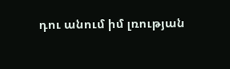դու անում իմ լռության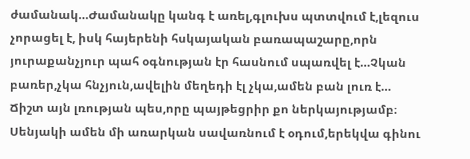ժամանակ…Ժամանակը կանգ է առել,գլուխս պտտվում է,լեզուս չորացել է, իսկ հայերենի հսկայական բառապաշարը,որն յուրաքանչյուր պահ օգնության էր հասնում սպառվել է…Չկան բառեր,չկա հնչյուն,ավելին մեղեդի էլ չկա,ամեն բան լուռ է…
Ճիշտ այն լռության պես,որը պայթեցրիր քո ներկայությամբ։ Սենյակի ամեն մի առարկան սավառնում է օդում,երեկվա գինու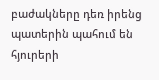բաժակները դեռ իրենց պատերին պահում են հյուրերի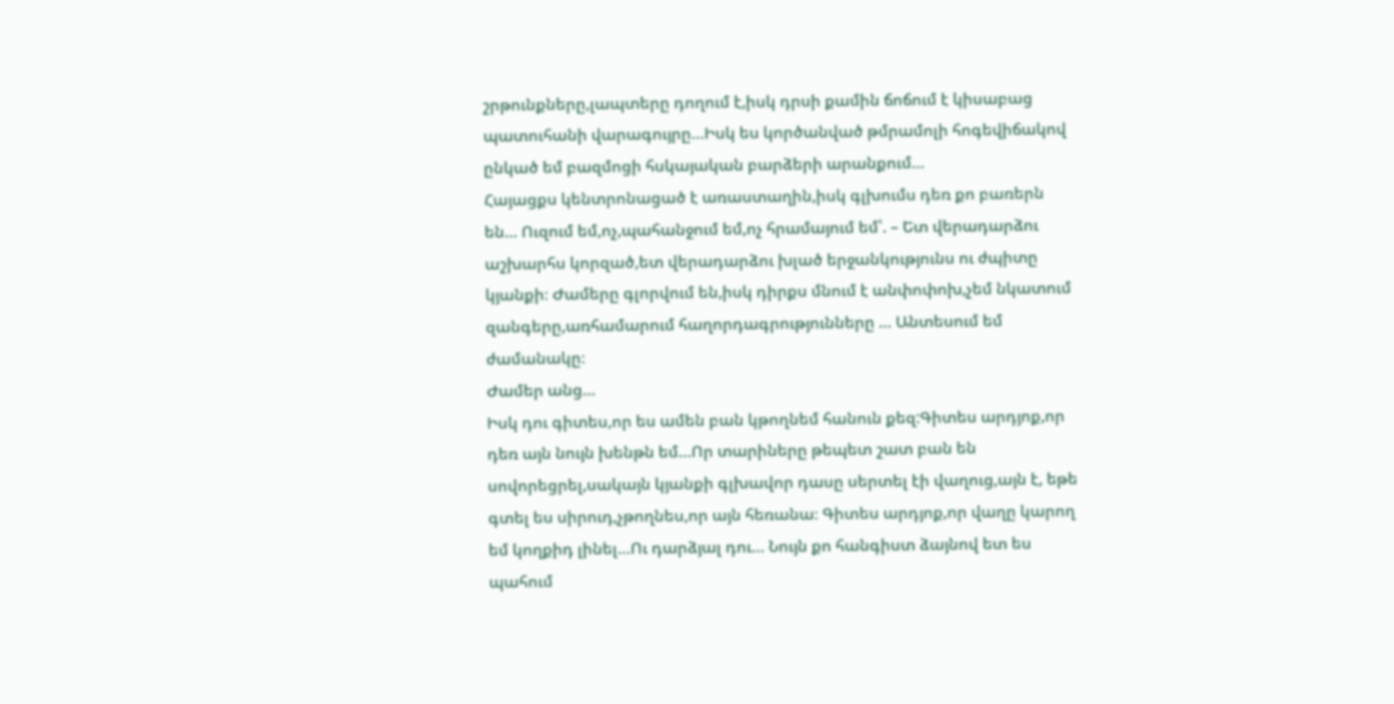շրթունքները,լապտերը դողում է,իսկ դրսի քամին ճոճում է կիսաբաց պատուհանի վարագույրը…Իսկ ես կործանված թմրամոլի հոգեվիճակով ընկած եմ բազմոցի հսկայական բարձերի արանքում…
Հայացքս կենտրոնացած է առաստաղին,իսկ գլխումս դեռ քո բառերն են… Ուզում եմ,ոչ,պահանջում եմ,ոչ հրամայում եմ՝. – Ետ վերադարձու աշխարհս կորզած,ետ վերադարձու խլած երջանկությունս ու ժպիտը կյանքի։ Ժամերը գլորվում են,իսկ դիրքս մնում է անփոփոխ,չեմ նկատում զանգերը,առհամարում հաղորդագրությունները … Անտեսում եմ ժամանակը։
Ժամեր անց…
Իսկ դու գիտես,որ ես ամեն բան կթողնեմ հանուն քեզ:Գիտես արդյոք,որ դեռ այն նույն խենթն եմ…Որ տարիները թեպետ շատ բան են սովորեցրել,սակայն կյանքի գլխավոր դասը սերտել էի վաղուց,այն է, եթե գտել ես սիրուդ,չթողնես,որ այն հեռանա։ Գիտես արդյոք,որ վաղը կարող եմ կողքիդ լինել…Ու դարձյալ դու… Նույն քո հանգիստ ձայնով ետ ես պահում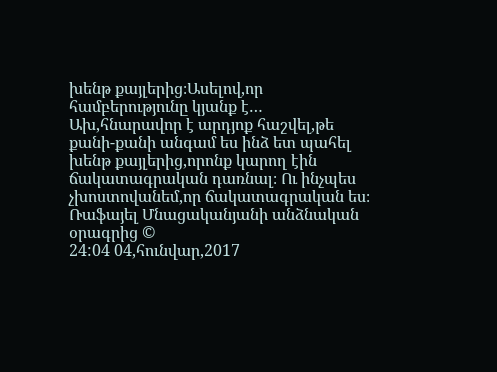խենթ քայլերից։Ասելով,որ համբերությունը կյանք է… Ախ,հնարավոր է արդյոք հաշվել,թե քանի-քանի անգամ ես ինձ ետ պահել խենթ քայլերից,որոնք կարող էին ճակատագրական դառնալ։ Ու ինչպես չխոստովանեմ,որ ճակատագրական ես։
Ռաֆայել Մնացականյանի անձնական օրագրից ©
24:04 04,հունվար,2017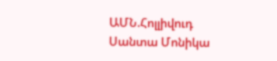ԱՄՆ.Հոլլիվուդ Սանտա Մոնիկա